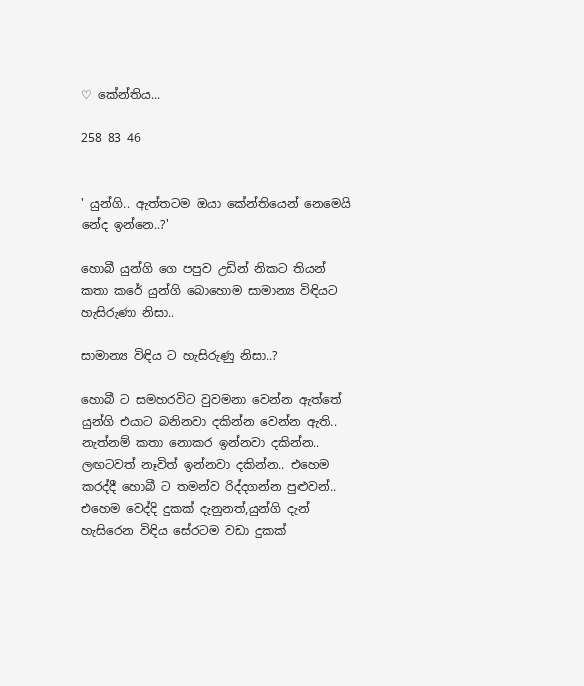♡ කේන්තිය...

258 83 46


' යුන්ගි.. ඇත්තටම ඔයා කේන්තියෙන් නෙමෙයි නේද ඉන්නෙ..?'

හොබී යුන්ගි ගෙ පපුව උඩින් නිකට තියන් කතා කරේ යුන්ගි බොහොම සාමාන්‍ය විඳියට හැසිරුණා නිසා..

සාමාන්‍ය විඳිය ට හැසිරුණු නිසා..?

හොබී ට සමහරවිට වුවමනා වෙන්න ඇත්තේ යුන්ගි එයාට බනිනවා දකින්න වෙන්න ඇති.. නැත්නම් කතා නොකර ඉන්නවා දකින්න.. ලඟටවත් නෑවිත් ඉන්නවා දකින්න.. එහෙම කරද්දී හොබී ට තමන්ව රිද්දගන්න පුළුවන්.. එහෙම වෙද්දි දුකක් දැනුනත්,යුන්ගි දැන් හැසිරෙන විඳිය සේරටම වඩා දුකක්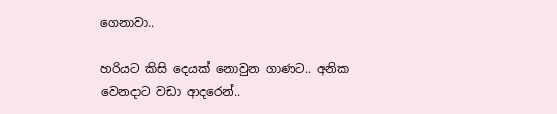ගෙනාවා..

හරියට කිසි දෙයක් නොවුන ගාණට.. අනික වෙනදාට වඩා ආදරෙන්..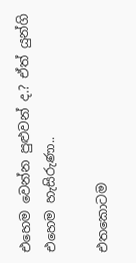එහෙම වෙන්න පුළුවන් ද.? ඒත් යුන්ගි එහෙම හැසිරුණා..

එතකොටම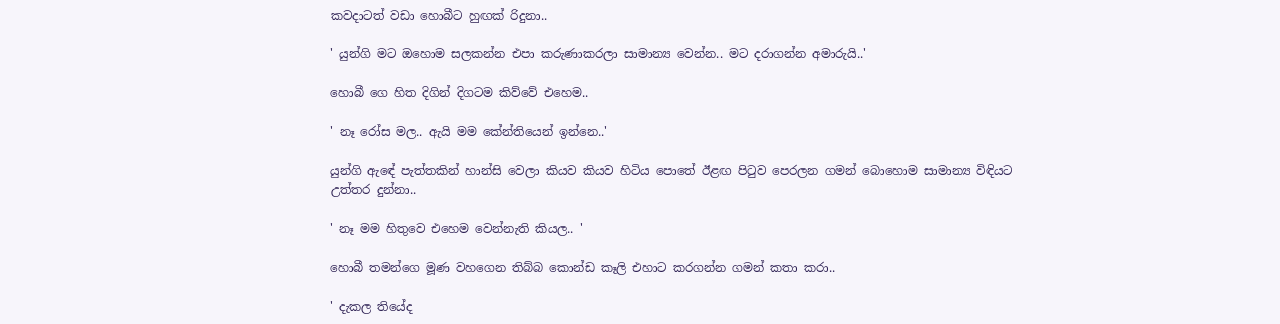කවදාටත් වඩා හොබීට හුඟක් රිදුනා..

' යුන්ගි මට ඔහොම සලකන්න එපා කරුණාකරලා සාමාන්‍ය වෙන්න.. මට දරාගන්න අමාරුයි..'

හොබී ගෙ හිත දිගින් දිගටම කිව්වේ එහෙම..

' නෑ රෝස මල.. ඇයි මම කේන්තියෙන් ඉන්නෙ..'

යුන්ගි ඇඳේ පැත්තකින් හාන්සි වෙලා කියව කියව හිටිය පොතේ ඊළඟ පිටුව පෙරලන ගමන් බොහොම සාමාන්‍ය විඳියට උත්තර දුන්නා..

' නෑ මම හිතුවෙ එහෙම වෙන්නැති කියල.. '

හොබී තමන්ගෙ මූණ වහගෙන තිබ්බ කොන්ඩ කෑලි එහාට කරගන්න ගමන් කතා කරා..

' දැකල තියේද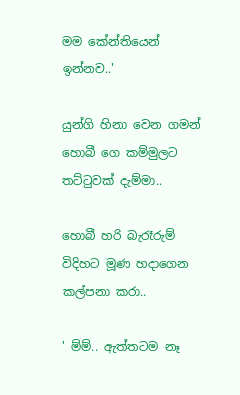මම කේන්තියෙන් ඉන්නව..'

යුන්ගි හිනා වෙන ගමන් හොබී ගෙ කම්මුලට තට්ටුවක් දැම්මා..

හොබී හරි බැරෑරුම් විදිහට මූණ හදාගෙන කල්පනා කරා..

' ම්ම්.. ඇත්තටම නෑ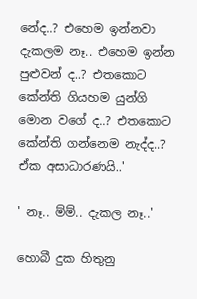නේද..? එහෙම ඉන්නවා දැකලම නෑ.. එහෙම ඉන්න පුළුවන් ද..? එතකොට කේන්ති ගියහම යුන්ගි මොන වගේ ද..? එතකොට කේන්ති ගන්නෙම නැද්ද..? ඒක අසාධාරණයි..'

' නෑ.. ම්ම්.. දැකල නෑ..'

හොබී දුක හිතුනු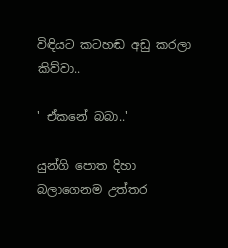විඳියට කටහඬ අඩු කරලා කිව්වා..

' ඒකනේ බබා..'

යුන්ගි පොත දිහා බලාගෙනම උත්තර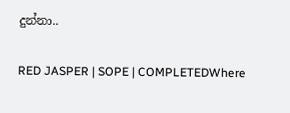දුන්නා..

RED JASPER | SOPE | COMPLETEDWhere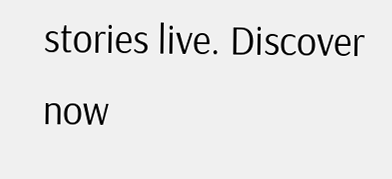stories live. Discover now